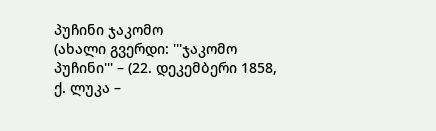პუჩინი ჯაკომო
(ახალი გვერდი: '''ჯაკომო პუჩინი''' – (22. დეკემბერი 1858, ქ. ლუკა –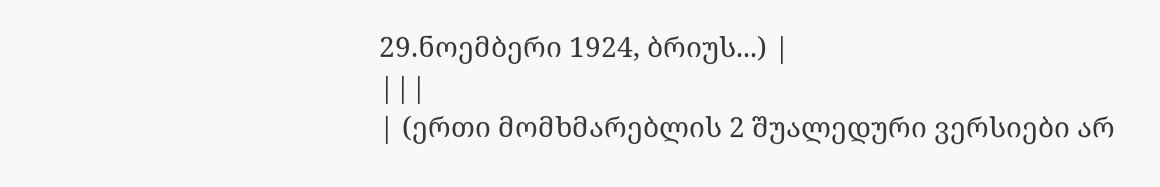29.ნოემბერი 1924, ბრიუს...) |
|||
| (ერთი მომხმარებლის 2 შუალედური ვერსიები არ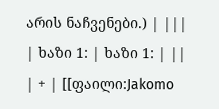არის ნაჩვენები.) | |||
| ხაზი 1: | ხაზი 1: | ||
| + | [[ფაილი:Jakomo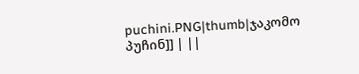puchini.PNG|thumb|ჯაკომო პუჩინ]] | ||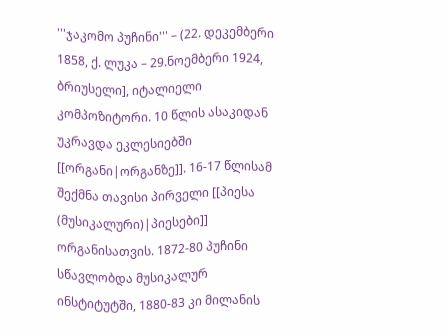'''ჯაკომო პუჩინი''' – (22. დეკემბერი 1858, ქ. ლუკა – 29.ნოემბერი 1924, ბრიუსელი], იტალიელი კომპოზიტორი. 10 წლის ასაკიდან უკრავდა ეკლესიებში [[ორგანი|ორგანზე]]. 16-17 წლისამ შექმნა თავისი პირველი [[პიესა (მუსიკალური)|პიესები]] ორგანისათვის. 1872-80 პუჩინი სწავლობდა მუსიკალურ ინსტიტუტში, 1880-83 კი მილანის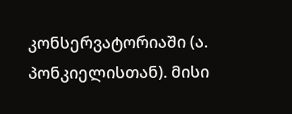კონსერვატორიაში (ა. პონკიელისთან). მისი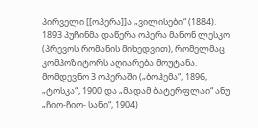პირველი [[ოპერა]]ა „ვილისები“ (1884). 1893 პუჩინმა დაწერა ოპერა მანონ ლესკო (პრევოს რომანის მიხედვით), რომელმაც კომპოზიტორს აღიარება მოუტანა. მომდევნო 3 ოპერაში („ბოჰემა“, 1896, „ტოსკა“, 1900 და „მადამ ბატერფლაი“ ანუ „ჩიო-ჩიო- სანი“, 1904)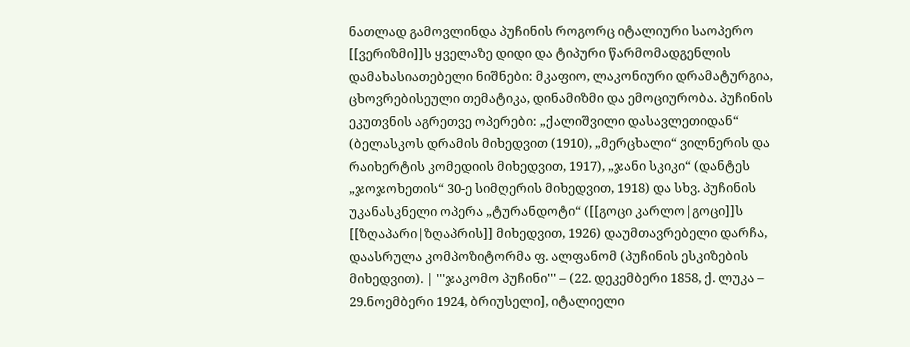ნათლად გამოვლინდა პუჩინის როგორც იტალიური საოპერო [[ვერიზმი]]ს ყველაზე დიდი და ტიპური წარმომადგენლის დამახასიათებელი ნიშნები: მკაფიო, ლაკონიური დრამატურგია, ცხოვრებისეული თემატიკა, დინამიზმი და ემოციურობა. პუჩინის ეკუთვნის აგრეთვე ოპერები: „ქალიშვილი დასავლეთიდან“ (ბელასკოს დრამის მიხედვით (1910), „მერცხალი“ ვილნერის და რაიხერტის კომედიის მიხედვით, 1917), „ჯანი სკიკი“ (დანტეს „ჯოჯოხეთის“ 30-ე სიმღერის მიხედვით, 1918) და სხვ. პუჩინის უკანასკნელი ოპერა „ტურანდოტი“ ([[გოცი კარლო|გოცი]]ს [[ზღაპარი|ზღაპრის]] მიხედვით, 1926) დაუმთავრებელი დარჩა, დაასრულა კომპოზიტორმა ფ. ალფანომ (პუჩინის ესკიზების მიხედვით). | '''ჯაკომო პუჩინი''' – (22. დეკემბერი 1858, ქ. ლუკა – 29.ნოემბერი 1924, ბრიუსელი], იტალიელი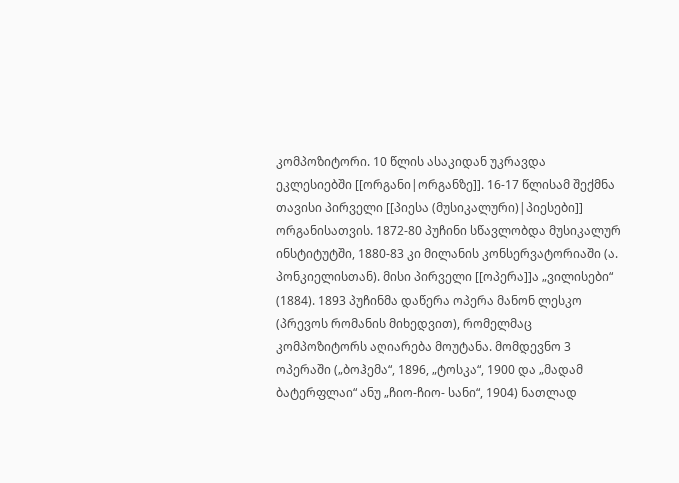კომპოზიტორი. 10 წლის ასაკიდან უკრავდა ეკლესიებში [[ორგანი|ორგანზე]]. 16-17 წლისამ შექმნა თავისი პირველი [[პიესა (მუსიკალური)|პიესები]] ორგანისათვის. 1872-80 პუჩინი სწავლობდა მუსიკალურ ინსტიტუტში, 1880-83 კი მილანის კონსერვატორიაში (ა. პონკიელისთან). მისი პირველი [[ოპერა]]ა „ვილისები“ (1884). 1893 პუჩინმა დაწერა ოპერა მანონ ლესკო (პრევოს რომანის მიხედვით), რომელმაც კომპოზიტორს აღიარება მოუტანა. მომდევნო 3 ოპერაში („ბოჰემა“, 1896, „ტოსკა“, 1900 და „მადამ ბატერფლაი“ ანუ „ჩიო-ჩიო- სანი“, 1904) ნათლად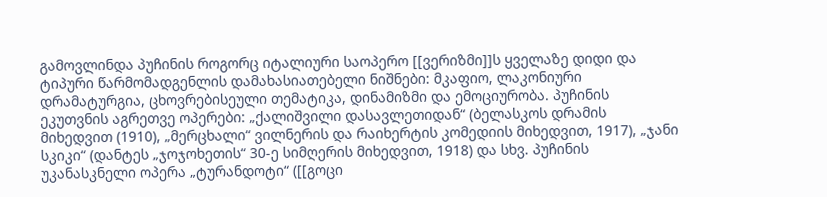გამოვლინდა პუჩინის როგორც იტალიური საოპერო [[ვერიზმი]]ს ყველაზე დიდი და ტიპური წარმომადგენლის დამახასიათებელი ნიშნები: მკაფიო, ლაკონიური დრამატურგია, ცხოვრებისეული თემატიკა, დინამიზმი და ემოციურობა. პუჩინის ეკუთვნის აგრეთვე ოპერები: „ქალიშვილი დასავლეთიდან“ (ბელასკოს დრამის მიხედვით (1910), „მერცხალი“ ვილნერის და რაიხერტის კომედიის მიხედვით, 1917), „ჯანი სკიკი“ (დანტეს „ჯოჯოხეთის“ 30-ე სიმღერის მიხედვით, 1918) და სხვ. პუჩინის უკანასკნელი ოპერა „ტურანდოტი“ ([[გოცი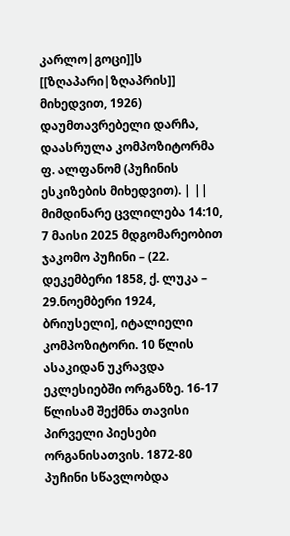კარლო|გოცი]]ს [[ზღაპარი|ზღაპრის]] მიხედვით, 1926) დაუმთავრებელი დარჩა, დაასრულა კომპოზიტორმა ფ. ალფანომ (პუჩინის ესკიზების მიხედვით). | ||
მიმდინარე ცვლილება 14:10, 7 მაისი 2025 მდგომარეობით
ჯაკომო პუჩინი – (22. დეკემბერი 1858, ქ. ლუკა – 29.ნოემბერი 1924, ბრიუსელი], იტალიელი კომპოზიტორი. 10 წლის ასაკიდან უკრავდა ეკლესიებში ორგანზე. 16-17 წლისამ შექმნა თავისი პირველი პიესები ორგანისათვის. 1872-80 პუჩინი სწავლობდა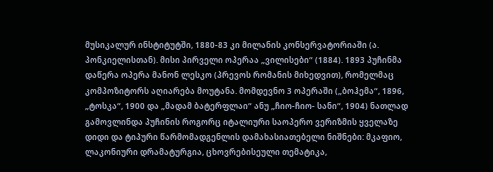მუსიკალურ ინსტიტუტში, 1880-83 კი მილანის კონსერვატორიაში (ა. პონკიელისთან). მისი პირველი ოპერაა „ვილისები“ (1884). 1893 პუჩინმა დაწერა ოპერა მანონ ლესკო (პრევოს რომანის მიხედვით), რომელმაც კომპოზიტორს აღიარება მოუტანა. მომდევნო 3 ოპერაში („ბოჰემა“, 1896, „ტოსკა“, 1900 და „მადამ ბატერფლაი“ ანუ „ჩიო-ჩიო- სანი“, 1904) ნათლად გამოვლინდა პუჩინის როგორც იტალიური საოპერო ვერიზმის ყველაზე დიდი და ტიპური წარმომადგენლის დამახასიათებელი ნიშნები: მკაფიო, ლაკონიური დრამატურგია, ცხოვრებისეული თემატიკა,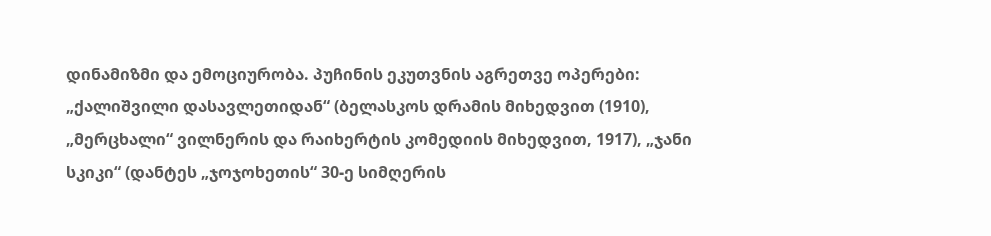დინამიზმი და ემოციურობა. პუჩინის ეკუთვნის აგრეთვე ოპერები: „ქალიშვილი დასავლეთიდან“ (ბელასკოს დრამის მიხედვით (1910), „მერცხალი“ ვილნერის და რაიხერტის კომედიის მიხედვით, 1917), „ჯანი სკიკი“ (დანტეს „ჯოჯოხეთის“ 30-ე სიმღერის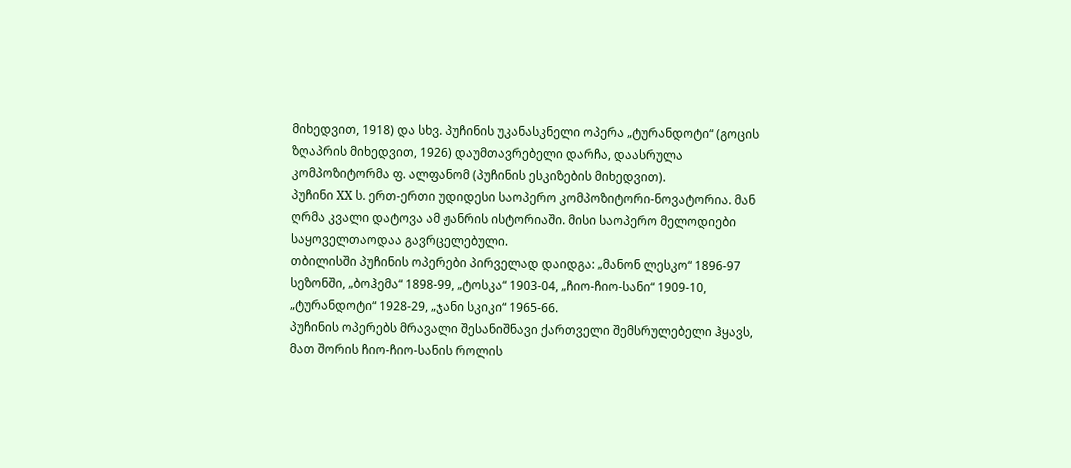მიხედვით, 1918) და სხვ. პუჩინის უკანასკნელი ოპერა „ტურანდოტი“ (გოცის ზღაპრის მიხედვით, 1926) დაუმთავრებელი დარჩა, დაასრულა კომპოზიტორმა ფ. ალფანომ (პუჩინის ესკიზების მიხედვით).
პუჩინი XX ს. ერთ-ერთი უდიდესი საოპერო კომპოზიტორი-ნოვატორია. მან ღრმა კვალი დატოვა ამ ჟანრის ისტორიაში. მისი საოპერო მელოდიები საყოველთაოდაა გავრცელებული.
თბილისში პუჩინის ოპერები პირველად დაიდგა: „მანონ ლესკო“ 1896-97 სეზონში, „ბოჰემა“ 1898-99, „ტოსკა“ 1903-04, „ჩიო-ჩიო-სანი“ 1909-10, „ტურანდოტი“ 1928-29, „ჯანი სკიკი“ 1965-66.
პუჩინის ოპერებს მრავალი შესანიშნავი ქართველი შემსრულებელი ჰყავს, მათ შორის ჩიო-ჩიო-სანის როლის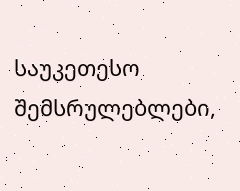საუკეთესო შემსრულებლები,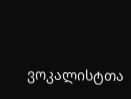ვოკალისტთა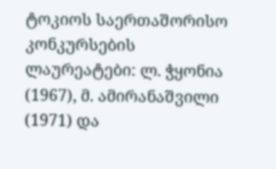ტოკიოს საერთაშორისო კონკურსების ლაურეატები: ლ. ჭყონია (1967), მ. ამირანაშვილი (1971) და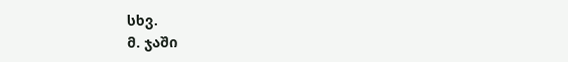სხვ.
მ. ჯაში